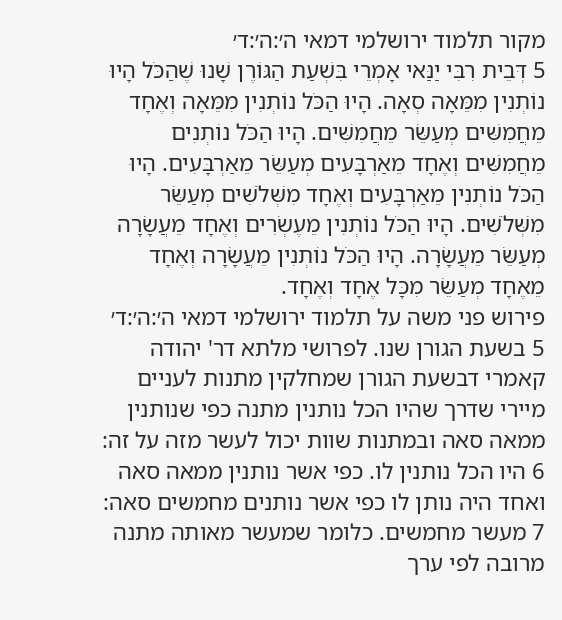מקור תלמוד ירושלמי דמאי ה׳:ה׳:ד׳
5 דְּבֵית רִבִּי יַנַּאי אָמְרֵי בִּשְׁעַת הַגּוֹרֶן שָׁנוּ שֶׁהַכֹּל הָיוּ נוֹתְנִין מִמֵּאָה סְאָה. הָיוּ הַכֹּל נוֹתְנִין מִמֵּאָה וְאֶחָד מֵחֲמִשִּׁים מְעַשֵּׂר מֵחֲמִשִּׁים. הָיוּ הַכֹּל נוֹתְנִים מֵחֲמִשִּׁים וְאֶחָד מֵאַרְבָּעִים מְעַשֵּׂר מֵאַרְבָּעִים. הָיוּ הַכֹּל נוֹתְנִין מֵאַרְבָּעִים וְאֶחָד מִשְּׁלֹשִׁים מְעַשֵּׂר מִשְּׁלֹשִׁים. הָיוּ הַכֹּל נוֹתְנִין מֵעֶשְׂרִים וְאֶחָד מֵעֲשָׂרָה מְעַשֵּׂר מֵעֲשָׂרָה. הָיוּ הַכֹּל נוֹתְנִין מֵעֲשָׂרָה וְאֶחָד מֵאֶחָד מְעַשֵּׂר מִכָּל אֶחָד וְאֶחָד.
פירוש פני משה על תלמוד ירושלמי דמאי ה׳:ה׳:ד׳
5 בשעת הגורן שנו. לפרושי מלתא דר' יהודה קאמרי דבשעת הגורן שמחלקין מתנות לעניים מיירי שדרך שהיו הכל נותנין מתנה כפי שנותנין ממאה סאה ובמתנות שוות יכול לעשר מזה על זה:
6 היו הכל נותנין לו. כפי אשר נותנין ממאה סאה ואחד היה נותן לו כפי אשר נותנים מחמשים סאה:
7 מעשר מחמשים. כלומר שמעשר מאותה מתנה מרובה לפי ערך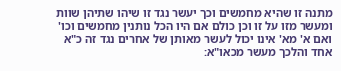מתנה זו שהיא מחמשים וכך יעשר נגד זו שיהו שתיהן שוות ומעשר מזו על זו וכן כולם אם היו הכל נותנין מחמשים וכו' ואם א' מא' אינו יכול לעשר מאותן של אחרים נגד זה כ"א אחד והלכך מעשר מכאו"א: